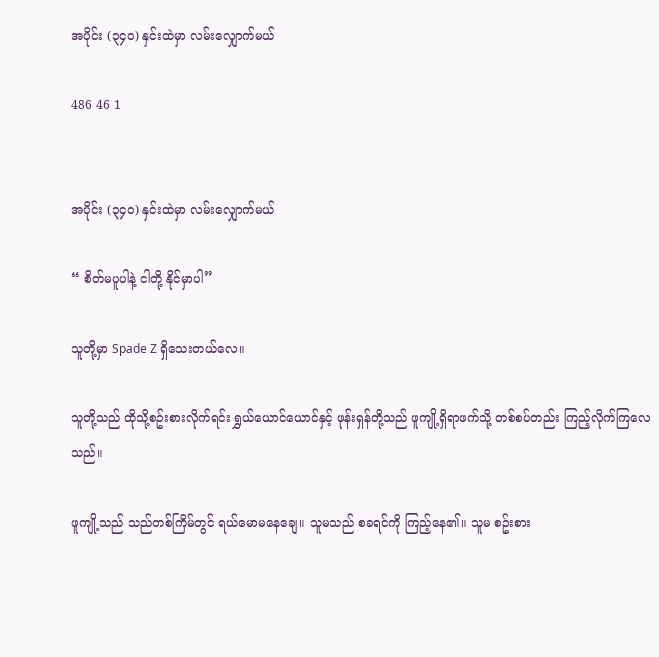အပိုင်း (၃၄၀) နှင်းထဲမှာ လမ်းလျှောက်မယ်

486 46 1


အပိုင်း (၃၄၀) နှင်းထဲမှာ လမ်းလျှောက်မယ်

“ စိတ်မပူပါနဲ့ ငါတို့ နိုင်မှာပါ”

သူတို့မှာ Spade Z ရှိသေးတယ်လေ။

သူတို့သည် ထိုသို့စဥ်းစားလိုက်ရင်း ရွှယ်ယောင်ယောင်နှင့် ဖုန်းရှန်တို့သည် ဖူကျို့ရှိရာဖက်သို့ တစ်စပ်တည်း ကြည့်လိုက်ကြလေသည်။

ဖူကျို့သည် သည်တစ်ကြိမ်တွင် ရယ်မောမနေချေ။ သူမသည် စခရင်ကို ကြည့်နေ၏။ သူမ စဥ်းစား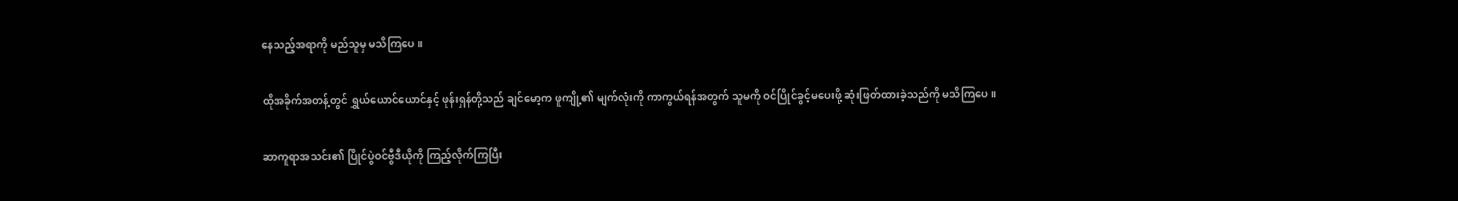နေသည့်အရာကို မည်သူမှ မသိကြပေ။

ထိုအခိုက်အတန့်တွင် ရွှယ်ယောင်ယောင်နှင့် ဖုန်းရှန်တို့သည် ချင်မော့က ဖူကျို့၏ မျက်လုံးကို ကာကွယ်ရန်အတွက် သူမကို ဝင်ပြိုင်ခွင့်မပေးဖို့ ဆုံးဖြတ်ထားခဲ့သည်ကို မသိကြပေ။

ဆာကူရာအသင်း၏ ပြိုင်ပွဲဝင်ဗွီဒီယိုကို ကြည့်လိုက်ကြပြီး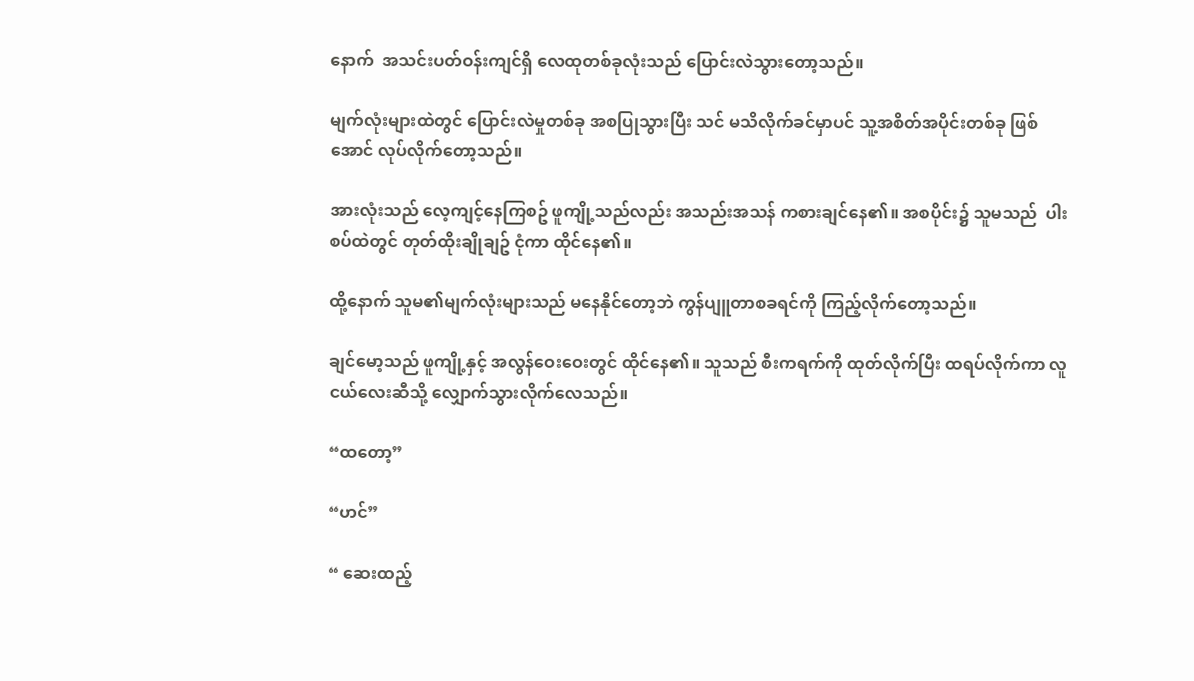နောက်  အသင်းပတ်ဝန်းကျင်ရှိ လေထုတစ်ခုလုံးသည် ပြောင်းလဲသွားတော့သည်။

မျက်လုံးများထဲတွင် ပြောင်းလဲမှုတစ်ခု အစပြုသွားပြီး သင် မသိလိုက်ခင်မှာပင် သူ့အစိတ်အပိုင်းတစ်ခု ဖြစ်အောင် လုပ်လိုက်တော့သည်။

အားလုံးသည် လေ့ကျင့်နေကြစဥ် ဖူကျို့သည်လည်း အသည်းအသန် ကစားချင်နေ၏။ အစပိုင်း၌ သူမသည်  ပါးစပ်ထဲတွင် တုတ်ထိုးချိုချဥ် ငုံကာ ထိုင်နေ၏။

ထို့နောက် သူမ၏မျက်လုံးများသည် မနေနိုင်တော့ဘဲ ကွန်ပျူတာစခရင်ကို ကြည့်လိုက်တော့သည်။

ချင်မော့သည် ဖူကျို့နှင့် အလွန်ဝေးဝေးတွင် ထိုင်နေ၏။ သူသည် စီးကရက်ကို ထုတ်လိုက်ပြီး ထရပ်လိုက်ကာ လူငယ်လေးဆီသို့ လျှောက်သွားလိုက်လေသည်။

“ထတော့”

“ဟင်”

“ ဆေးထည့်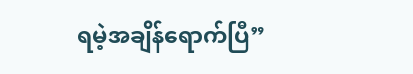ရမဲ့အချိန်ရောက်ပြီ”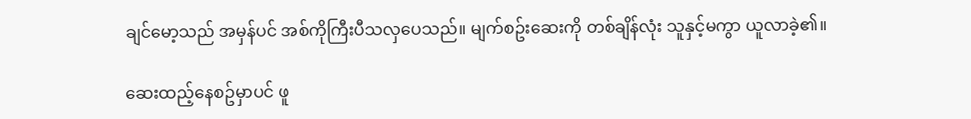ချင်မော့သည် အမှန်ပင် အစ်ကိုကြီးပီသလှပေသည်။ မျက်စဥ်းဆေးကို တစ်ချိန်လုံး သူနှင့်မကွာ ယူလာခဲ့၏။

ဆေးထည့်နေစဥ်မှာပင် ဖူ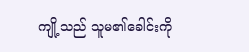ကျို့သည် သူမ၏ခေါင်းကို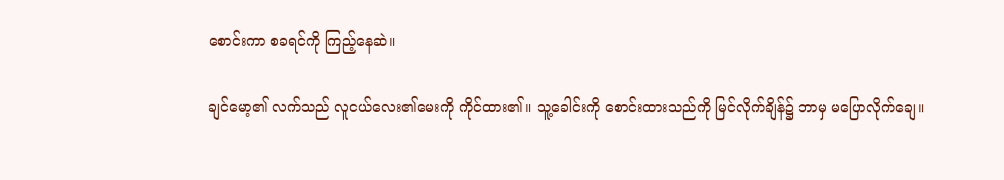စောင်းကာ စခရင်ကို ကြည့်နေဆဲ။

ချင်မော့၏ လက်သည် လူငယ်လေး၏မေးကို ကိုင်ထား၏။ သူ့ခေါင်းကို စောင်းထားသည်ကို မြင်လိုက်ချိန်၌ ဘာမှ မပြောလိုက်ချေ။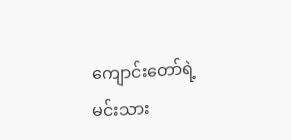ကျောင်းတော်ရဲ့ မင်းသား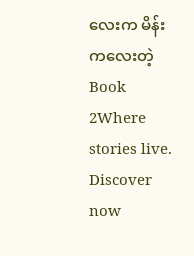လေးက မိန်းကလေးတဲ့ Book 2Where stories live. Discover now